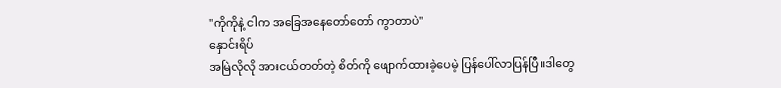"ကိုကိုနဲ့ ငါက အခြေအနေတော်တော် ကွာတာပဲ"
နှောင်းရိပ်
အမြဲလိုလို အားငယ်တတ်တဲ့ စိတ်ကို ဖျောက်ထားခဲ့ပေမဲ့ ပြန်ပေါ်လာပြန်ပြီ။ဒါတွေ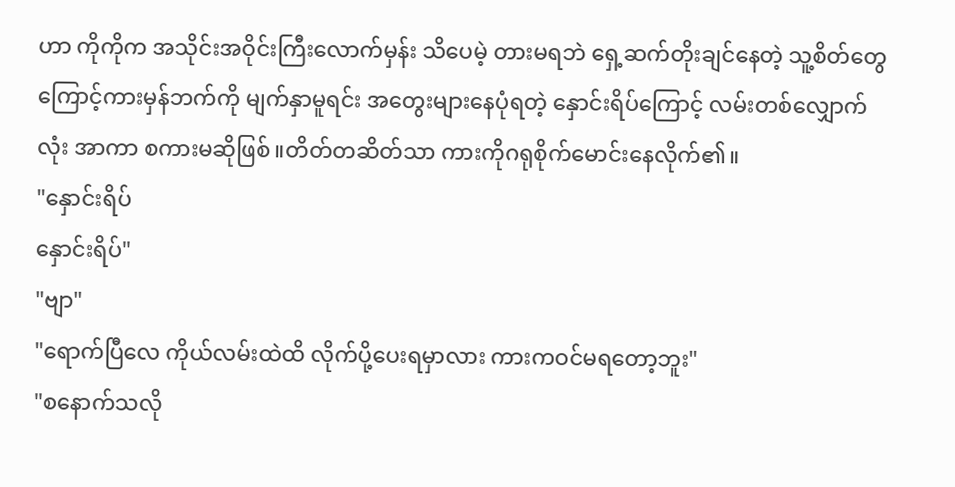ဟာ ကိုကိုက အသိုင်းအဝိုင်းကြီးလောက်မှန်း သိပေမဲ့ တားမရဘဲ ရှေ့ဆက်တိုးချင်နေတဲ့ သူ့စိတ်တွေကြောင့်ကားမှန်ဘက်ကို မျက်နှာမူရင်း အတွေးများနေပုံရတဲ့ နှောင်းရိပ်ကြောင့် လမ်းတစ်လျှောက်လုံး အာကာ စကားမဆိုဖြစ်။တိတ်တဆိတ်သာ ကားကိုဂရုစိုက်မောင်းနေလိုက်၏။
"နှောင်းရိပ်
နှောင်းရိပ်"
"ဗျာ"
"ရောက်ပြီလေ ကိုယ်လမ်းထဲထိ လိုက်ပို့ပေးရမှာလား ကားကဝင်မရတော့ဘူး"
"စနောက်သလို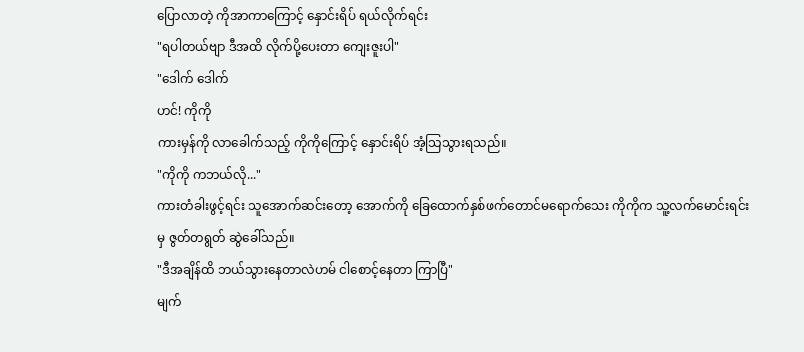ပြောလာတဲ့ ကိုအာကာကြောင့် နှောင်းရိပ် ရယ်လိုက်ရင်း
"ရပါတယ်ဗျာ ဒီအထိ လိုက်ပို့ပေးတာ ကျေးဇူးပါ"
"ဒေါက် ဒေါက်
ဟင်! ကိုကို
ကားမှန်ကို လာခေါက်သည့် ကိုကိုကြောင့် နှောင်းရိပ် အံ့သြသွားရသည်။
"ကိုကို ကဘယ်လို..."
ကားတံခါးဖွင့်ရင်း သူအောက်ဆင်းတော့ အောက်ကို ခြေထောက်နှစ်ဖက်တောင်မရောက်သေး ကိုကိုက သူ့လက်မောင်းရင်းမှ ဇွတ်တရွတ် ဆွဲခေါ်သည်။
"ဒီအချိန်ထိ ဘယ်သွားနေတာလဲဟမ် ငါစောင့်နေတာ ကြာပြီ"
မျက်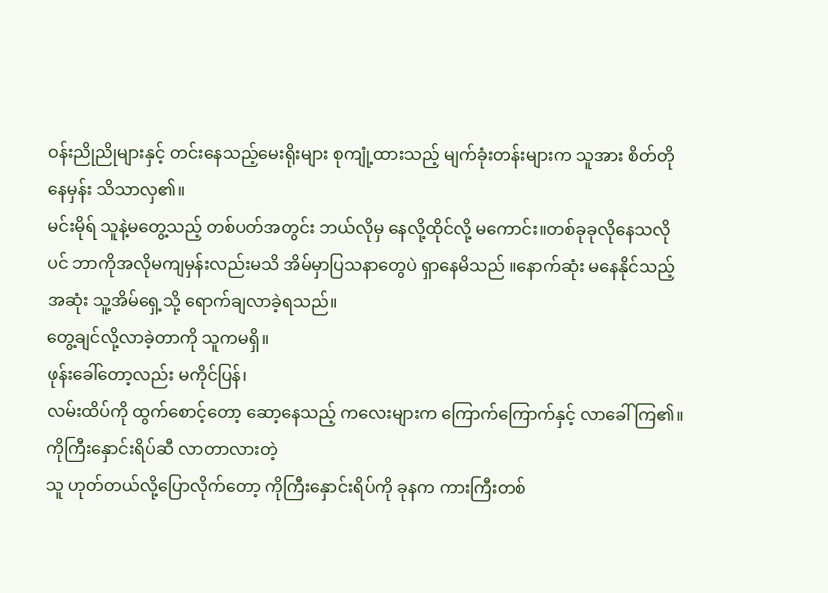ဝန်းညိုညိုများနှင့် တင်းနေသည့်မေးရိုးများ စုကျုံ့ထားသည့် မျက်ခုံးတန်းများက သူအား စိတ်တိုနေမှန်း သိသာလှ၏။
မင်းမိုရ် သူနဲ့မတွေ့သည့် တစ်ပတ်အတွင်း ဘယ်လိုမှ နေလို့ထိုင်လို့ မကောင်း။တစ်ခုခုလိုနေသလိုပင် ဘာကိုအလိုမကျမှန်းလည်းမသိ အိမ်မှာပြသနာတွေပဲ ရှာနေမိသည် ။နောက်ဆုံး မနေနိုင်သည့်အဆုံး သူ့အိမ်ရှေ့သို့ ရောက်ချလာခဲ့ရသည်။
တွေ့ချင်လို့လာခဲ့တာကို သူကမရှိ။
ဖုန်းခေါ်တော့လည်း မကိုင်ပြန်၊
လမ်းထိပ်ကို ထွက်စောင့်တော့ ဆော့နေသည့် ကလေးများက ကြောက်ကြောက်နှင့် လာခေါ်ကြ၏။
ကိုကြီးနှောင်းရိပ်ဆီ လာတာလားတဲ့
သူ ဟုတ်တယ်လို့ပြောလိုက်တော့ ကိုကြီးနှောင်းရိပ်ကို ခုနက ကားကြီးတစ်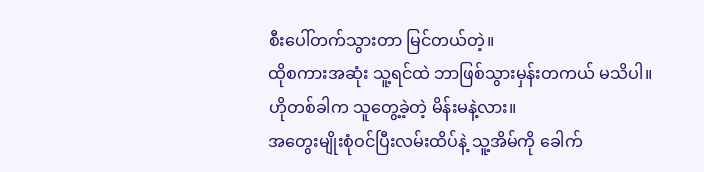စီးပေါ်တက်သွားတာ မြင်တယ်တဲ့။
ထိုစကားအဆုံး သူ့ရင်ထဲ ဘာဖြစ်သွားမှန်းတကယ် မသိပါ။ ဟိုတစ်ခါက သူတွေ့ခဲ့တဲ့ မိန်းမနဲ့လား။
အတွေးမျိုးစုံဝင်ပြီးလမ်းထိပ်နဲ့ သူ့အိမ်ကို ခေါက်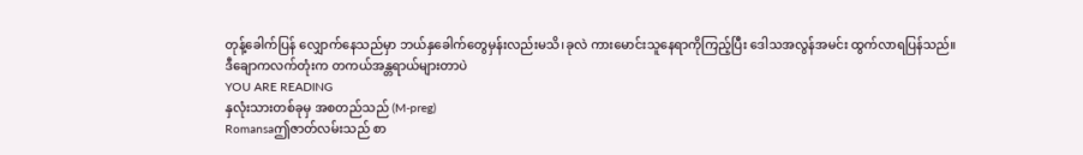တုန့်ခေါက်ပြန် လျှောက်နေသည်မှာ ဘယ်နှခေါက်တွေမှန်းလည်းမသိ၊ခုလဲ ကားမောင်းသူနေရာကိုကြည့်ပြီး ဒေါသအလွန်အမင်း ထွက်လာရပြန်သည်။
ဒီချောကလက်တုံးက တကယ်အန္တရာယ်များတာပဲ
YOU ARE READING
နှလုံးသားတစ်ခုမှ အစတည်သည် (M-preg)
Romansaဤဇာတ်လမ်းသည် စာ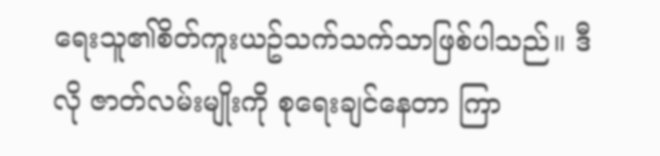ရေးသူ၏စိတ်ကူးယဥ်သက်သက်သာဖြစ်ပါသည်။ ဒီလို ဇာတ်လမ်းမျိုးကို စုရေးချင်နေတာ ကြာ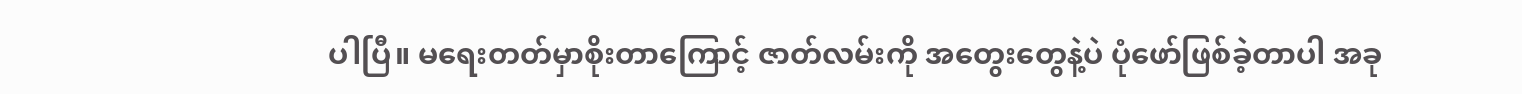ပါပြီ။ မရေးတတ်မှာစိုးတာကြောင့် ဇာတ်လမ်းကို အတွေးတွေနဲ့ပဲ ပုံဖော်ဖြစ်ခဲ့တာပါ အခု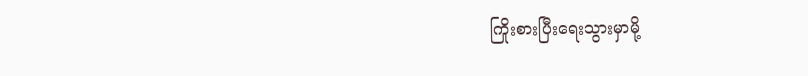ကြိုးစားပြီးရေးသွားမှာမို့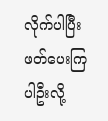လိုက်ပါပြီး ဖတ်ပေးကြပါဦးလို့